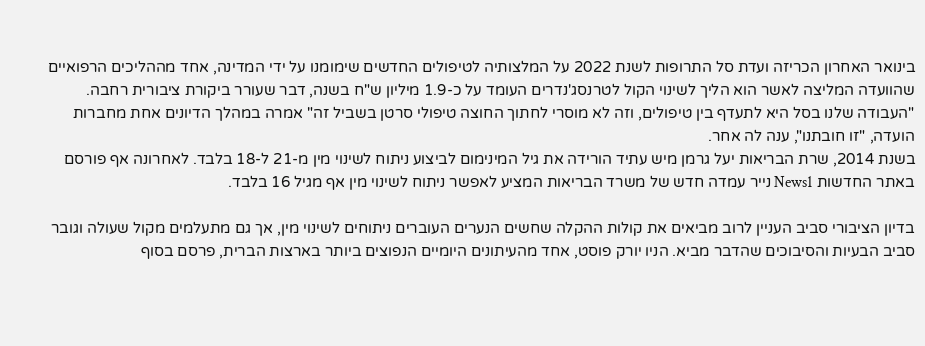בינואר האחרון הכריזה ועדת סל התרופות לשנת 2022 על המלצותיה לטיפולים החדשים שימומנו על ידי המדינה, אחד מההליכים הרפואיים שהוועדה המליצה לאשר הוא הליך לשינוי הקול לטרנסג'נדרים העומד על כ-1.9 מיליון ש"ח בשנה, דבר שעורר ביקורת ציבורית רחבה.
"העבודה שלנו בסל היא לתעדף בין טיפולים, וזה לא מוסרי לחתוך החוצה טיפולי סרטן בשביל זה" אמרה במהלך הדיונים אחת מחברות הועדה, "זו חובתנו", ענה לה אחר.
בשנת 2014, שרת הבריאות יעל גרמן מיש עתיד הורידה את גיל המינימום לביצוע ניתוח לשינוי מין מ-21 ל-18 בלבד. לאחרונה אף פורסם באתר החדשות News1 נייר עמדה חדש של משרד הבריאות המציע לאפשר ניתוח לשינוי מין אף מגיל 16 בלבד.

בדיון הציבורי סביב העניין לרוב מביאים את קולות ההקלה שחשים הנערים העוברים ניתוחים לשינוי מין, אך גם מתעלמים מקול שעולה וגובר סביב הבעיות והסיבוכים שהדבר מביא. הניו יורק פוסט, אחד מהעיתונים היומיים הנפוצים ביותר בארצות הברית, פרסם בסוף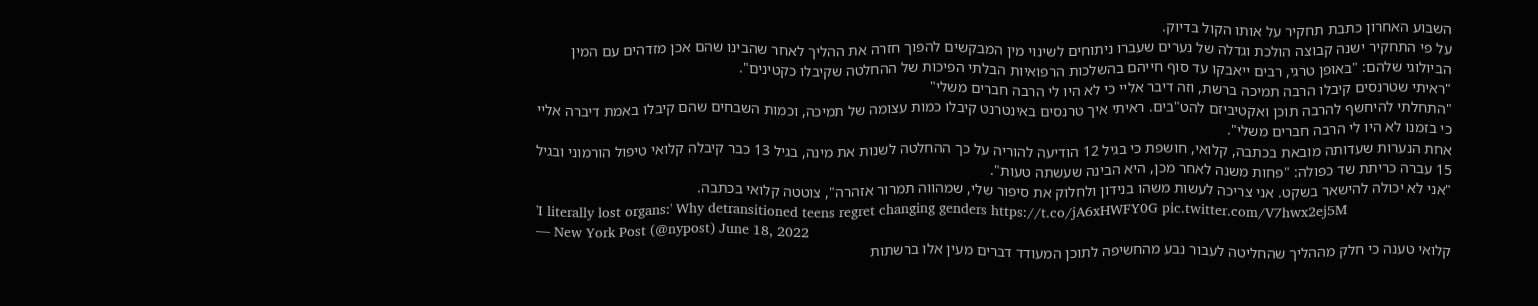השבוע האחרון כתבת תחקיר על אותו הקול בדיוק.
על פי התחקיר ישנה קבוצה הולכת וגדלה של נערים שעברו ניתוחים לשינוי מין המבקשים להפוך חזרה את ההליך לאחר שהבינו שהם אכן מזדהים עם המין הביולוגי שלהם: "באופן טרגי, רבים ייאבקו עד סוף חייהם בהשלכות הרפואיות הבלתי הפיכות של ההחלטה שקיבלו כקטינים".
"ראיתי שטרנסים קיבלו הרבה תמיכה ברשת, וזה דיבר אליי כי לא היו לי הרבה חברים משלי"
"התחלתי להיחשף להרבה תוכן ואקטיביזם להט"בים. ראיתי איך טרנסים באינטרנט קיבלו כמות עצומה של תמיכה, וכמות השבחים שהם קיבלו באמת דיברה אליי כי בזמנו לא היו לי הרבה חברים משלי".
אחת הנערות שעדותה מובאת בכתבה, קלואי, חושפת כי בגיל 12 הודיעה להוריה על כך ההחלטה לשנות את מינה, בגיל 13 כבר קיבלה קלואי טיפול הורמוני ובגיל 15 עברה כריתת שד כפולה: "פחות משנה לאחר מכן, היא הבינה שעשתה טעות".
"אני לא יכולה להישאר בשקט. אני צריכה לעשות משהו בנידון ולחלוק את סיפור שלי, שמהווה תמרור אזהרה", צוטטה קלואי בכתבה.
'I literally lost organs:' Why detransitioned teens regret changing genders https://t.co/jA6xHWFY0G pic.twitter.com/V7hwx2ej5M
— New York Post (@nypost) June 18, 2022
קלואי טענה כי חלק מההליך שהחליטה לעבור נבע מהחשיפה לתוכן המעודד דברים מעין אלו ברשתות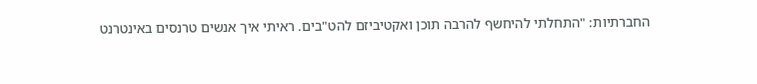החברתיות: "התחלתי להיחשף להרבה תוכן ואקטיביזם להט"בים. ראיתי איך אנשים טרנסים באינטרנט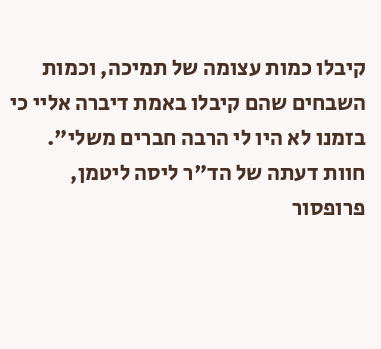קיבלו כמות עצומה של תמיכה, וכמות השבחים שהם קיבלו באמת דיברה אליי כי בזמנו לא היו לי הרבה חברים משלי".
חוות דעתה של הד"ר ליסה ליטמן, פרופסור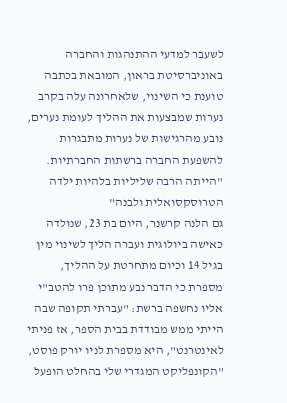לשעבר למדעי ההתנהגות והחברה באוניברסיטת בראון, המובאת בכתבה טוענת כי השינוי, שלאחרונה עלה בקרב נערות שמבצעות את ההליך לעומת נערים, נובע מהרגישות של נערות מתבגרות להשפעת החברה ברשתות החברתיות.
"הייתה הרבה שליליות בלהיות ילדה הטרוסקסואלית ולבנה"
גם הלנה קרשנר, היום בת 23, שנולדה כאישה ביולוגית ועברה הליך לשינוי מין בגיל 14 וכיום מתחרטת על ההליך, מספרת כי הדבר נבע מתוכן פרו להטב"י אליו נחשפה ברשת: "עברתי תקופה שבה הייתי ממש מבודדת בבית הספר, אז פניתי לאינטרנט", היא מספרת לניו יורק פוסט, "הקונפליקט המגדרי שלי בהחלט הופעל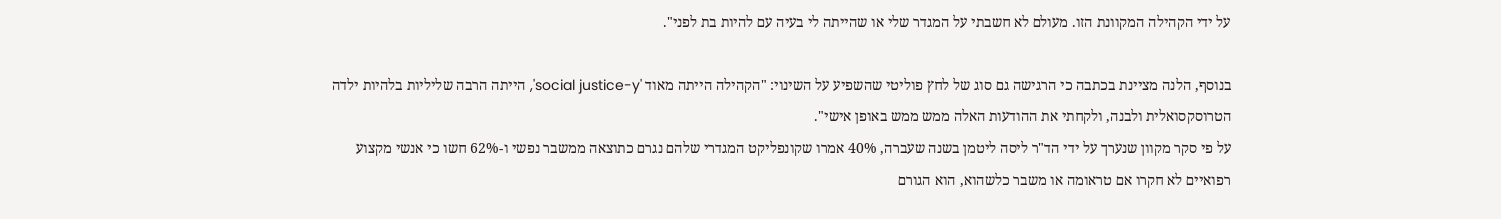על ידי הקהילה המקוונת הזו. מעולם לא חשבתי על המגדר שלי או שהייתה לי בעיה עם להיות בת לפני".

בנוסף, הלנה מציינת בכתבה כי הרגישה גם סוג של לחץ פוליטי שהשפיע על השינוי: "הקהילה הייתה מאוד 'social justice-y', הייתה הרבה שליליות בלהיות ילדה הטרוסקסואלית ולבנה, ולקחתי את ההודעות האלה ממש ממש באופן אישי".
על פי סקר מקוון שנערך על ידי הד"ר ליסה ליטמן בשנה שעברה, 40% אמרו שקונפליקט המגדרי שלהם נגרם כתוצאה ממשבר נפשי ו-62% חשו כי אנשי מקצוע רפואיים לא חקרו אם טראומה או משבר כלשהוא, הוא הגורם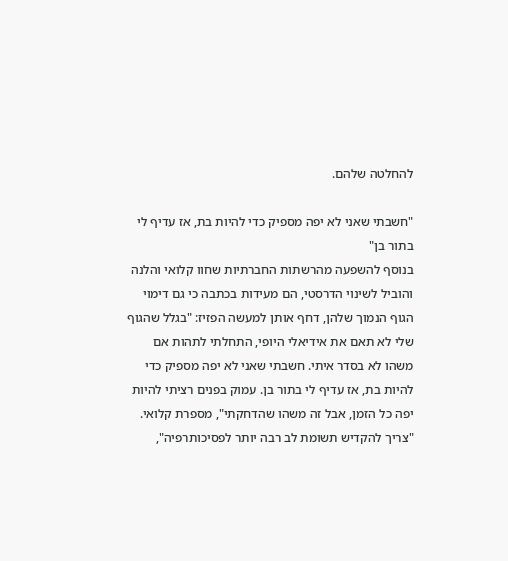להחלטה שלהם.

"חשבתי שאני לא יפה מספיק כדי להיות בת, אז עדיף לי בתור בן"
בנוסף להשפעה מהרשתות החברתיות שחוו קלואי והלנה והוביל לשינוי הדרסטי, הם מעידות בכתבה כי גם דימוי הגוף הנמוך שלהן, דחף אותן למעשה הפזיז: "בגלל שהגוף שלי לא תאם את אידיאלי היופי, התחלתי לתהות אם משהו לא בסדר איתי. חשבתי שאני לא יפה מספיק כדי להיות בת, אז עדיף לי בתור בן. עמוק בפנים רציתי להיות יפה כל הזמן, אבל זה משהו שהדחקתי", מספרת קלואי.
"צריך להקדיש תשומת לב רבה יותר לפסיכותרפיה",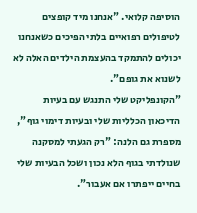הוסיפה קלואי. "אנחנו מיד קופצים לטיפולים רפואיים בלתי הפיכים כשאנחנו יכולים להתמקד בהעצמת הילדים האלה לא לשנוא את גופם".
"הקונפליקט שלי התנגש עם בעיות הדיכאון הכלליות שלי ובעיות דימוי גוף", מספרת גם הלנה: "רק הגעתי למסקנה שנולדתי בגוף הלא נכון ושכל הבעיות שלי בחיים ייפתרו אם אעבור".